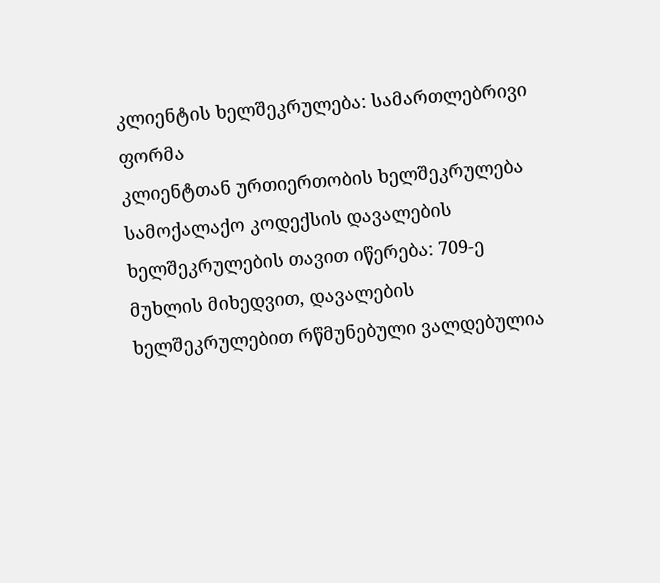კლიენტის ხელშეკრულება: სამართლებრივი ფორმა
კლიენტთან ურთიერთობის ხელშეკრულება სამოქალაქო კოდექსის დავალების ხელშეკრულების თავით იწერება: 709-ე მუხლის მიხედვით, დავალების ხელშეკრულებით რწმუნებული ვალდებულია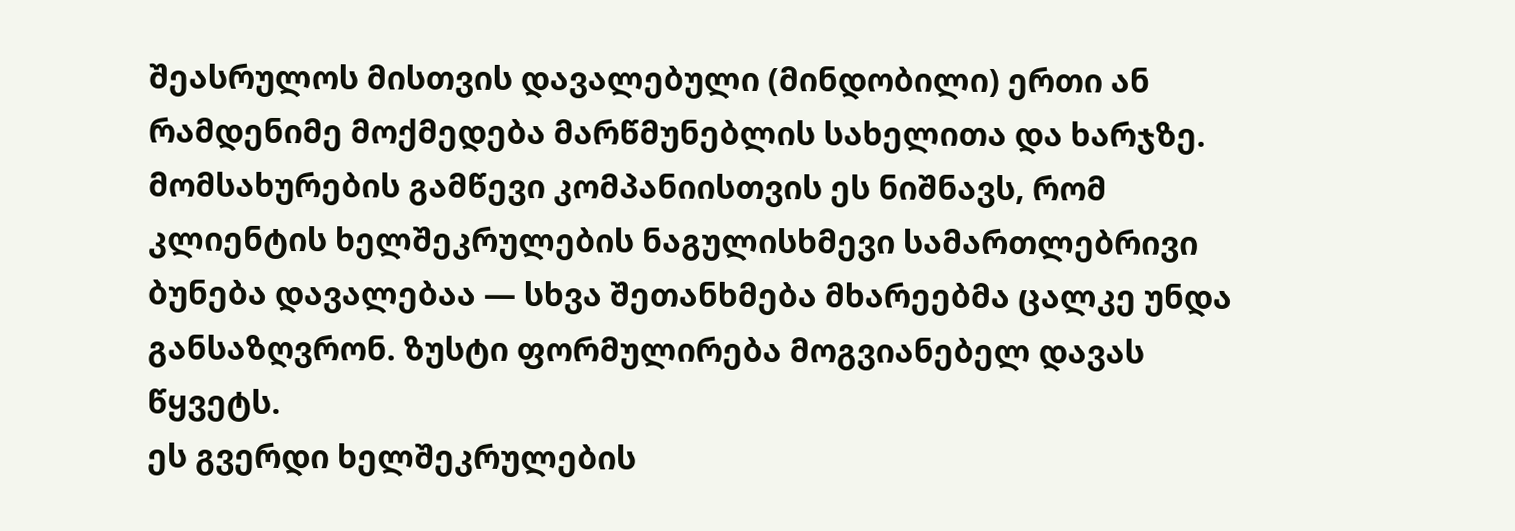შეასრულოს მისთვის დავალებული (მინდობილი) ერთი ან რამდენიმე მოქმედება მარწმუნებლის სახელითა და ხარჯზე. მომსახურების გამწევი კომპანიისთვის ეს ნიშნავს, რომ კლიენტის ხელშეკრულების ნაგულისხმევი სამართლებრივი ბუნება დავალებაა — სხვა შეთანხმება მხარეებმა ცალკე უნდა განსაზღვრონ. ზუსტი ფორმულირება მოგვიანებელ დავას წყვეტს.
ეს გვერდი ხელშეკრულების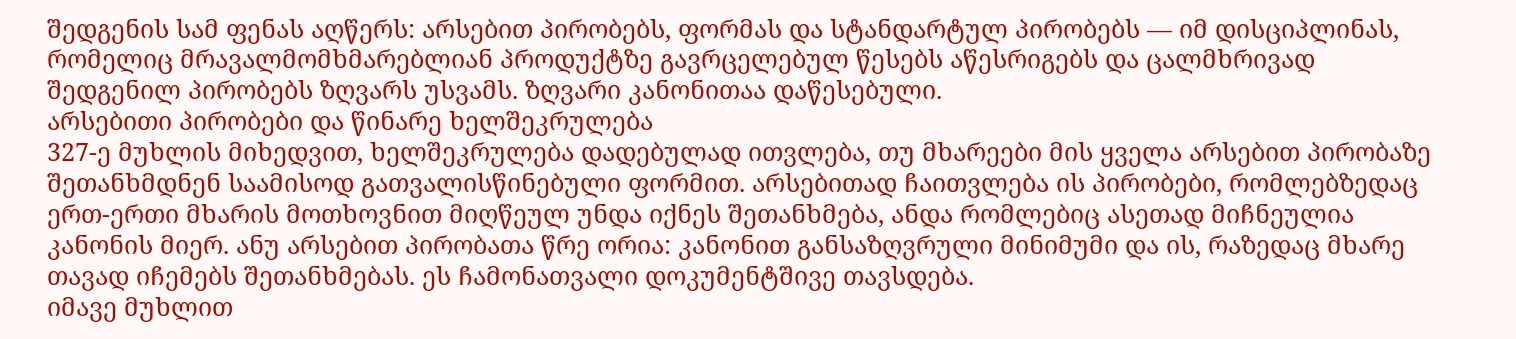შედგენის სამ ფენას აღწერს: არსებით პირობებს, ფორმას და სტანდარტულ პირობებს — იმ დისციპლინას, რომელიც მრავალმომხმარებლიან პროდუქტზე გავრცელებულ წესებს აწესრიგებს და ცალმხრივად შედგენილ პირობებს ზღვარს უსვამს. ზღვარი კანონითაა დაწესებული.
არსებითი პირობები და წინარე ხელშეკრულება
327-ე მუხლის მიხედვით, ხელშეკრულება დადებულად ითვლება, თუ მხარეები მის ყველა არსებით პირობაზე შეთანხმდნენ საამისოდ გათვალისწინებული ფორმით. არსებითად ჩაითვლება ის პირობები, რომლებზედაც ერთ-ერთი მხარის მოთხოვნით მიღწეულ უნდა იქნეს შეთანხმება, ანდა რომლებიც ასეთად მიჩნეულია კანონის მიერ. ანუ არსებით პირობათა წრე ორია: კანონით განსაზღვრული მინიმუმი და ის, რაზედაც მხარე თავად იჩემებს შეთანხმებას. ეს ჩამონათვალი დოკუმენტშივე თავსდება.
იმავე მუხლით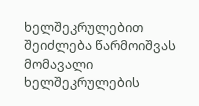ხელშეკრულებით შეიძლება წარმოიშვას მომავალი ხელშეკრულების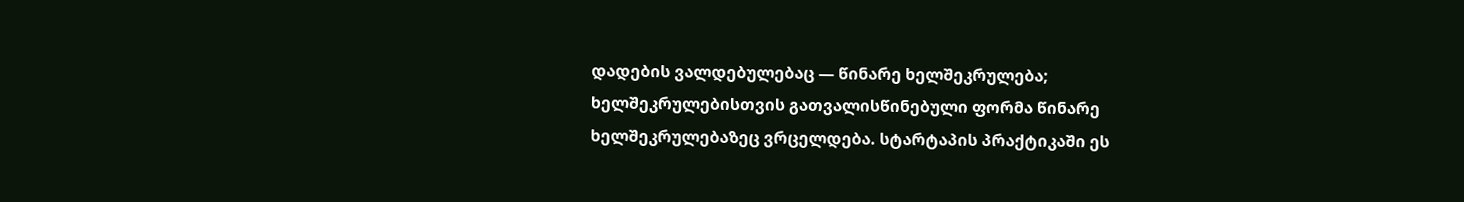დადების ვალდებულებაც — წინარე ხელშეკრულება; ხელშეკრულებისთვის გათვალისწინებული ფორმა წინარე ხელშეკრულებაზეც ვრცელდება. სტარტაპის პრაქტიკაში ეს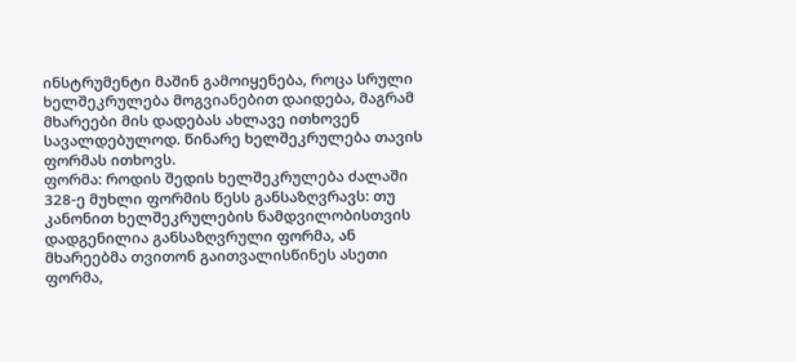ინსტრუმენტი მაშინ გამოიყენება, როცა სრული ხელშეკრულება მოგვიანებით დაიდება, მაგრამ მხარეები მის დადებას ახლავე ითხოვენ სავალდებულოდ. წინარე ხელშეკრულება თავის ფორმას ითხოვს.
ფორმა: როდის შედის ხელშეკრულება ძალაში
328-ე მუხლი ფორმის წესს განსაზღვრავს: თუ კანონით ხელშეკრულების ნამდვილობისთვის დადგენილია განსაზღვრული ფორმა, ან მხარეებმა თვითონ გაითვალისწინეს ასეთი ფორმა,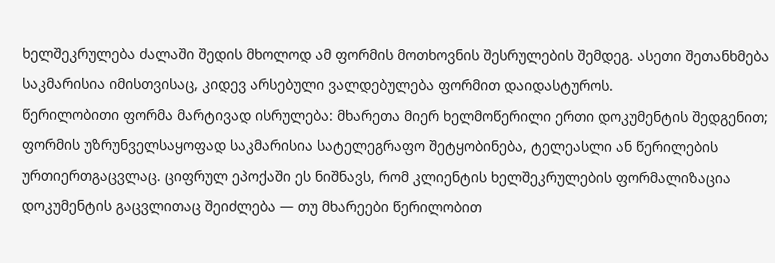ხელშეკრულება ძალაში შედის მხოლოდ ამ ფორმის მოთხოვნის შესრულების შემდეგ. ასეთი შეთანხმება საკმარისია იმისთვისაც, კიდევ არსებული ვალდებულება ფორმით დაიდასტუროს.
წერილობითი ფორმა მარტივად ისრულება: მხარეთა მიერ ხელმოწერილი ერთი დოკუმენტის შედგენით; ფორმის უზრუნველსაყოფად საკმარისია სატელეგრაფო შეტყობინება, ტელეასლი ან წერილების ურთიერთგაცვლაც. ციფრულ ეპოქაში ეს ნიშნავს, რომ კლიენტის ხელშეკრულების ფორმალიზაცია დოკუმენტის გაცვლითაც შეიძლება — თუ მხარეები წერილობით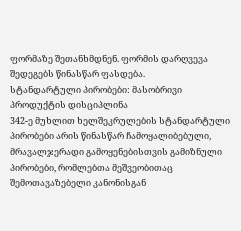ფორმაზე შეთანხმდნენ. ფორმის დარღვევა შედეგებს წინასწარ ფასდება.
სტანდარტული პირობები: მასობრივი პროდუქტის დისციპლინა
342-ე მუხლით ხელშეკრულების სტანდარტული პირობები არის წინასწარ ჩამოყალიბებული, მრავალჯერადი გამოყენებისთვის გამიზნული პირობები, რომლებთა მეშვეობითაც შემოთავაზებელი კანონისგან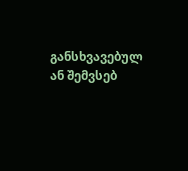განსხვავებულ ან შემვსებ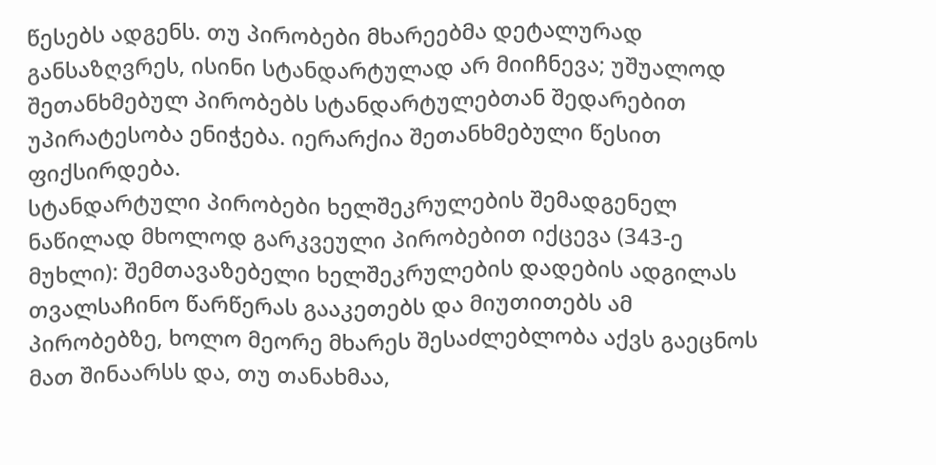წესებს ადგენს. თუ პირობები მხარეებმა დეტალურად განსაზღვრეს, ისინი სტანდარტულად არ მიიჩნევა; უშუალოდ შეთანხმებულ პირობებს სტანდარტულებთან შედარებით უპირატესობა ენიჭება. იერარქია შეთანხმებული წესით ფიქსირდება.
სტანდარტული პირობები ხელშეკრულების შემადგენელ ნაწილად მხოლოდ გარკვეული პირობებით იქცევა (343-ე მუხლი): შემთავაზებელი ხელშეკრულების დადების ადგილას თვალსაჩინო წარწერას გააკეთებს და მიუთითებს ამ პირობებზე, ხოლო მეორე მხარეს შესაძლებლობა აქვს გაეცნოს მათ შინაარსს და, თუ თანახმაა,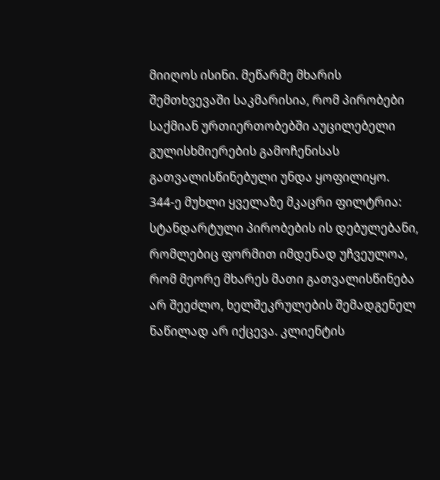მიიღოს ისინი. მეწარმე მხარის შემთხვევაში საკმარისია, რომ პირობები საქმიან ურთიერთობებში აუცილებელი გულისხმიერების გამოჩენისას გათვალისწინებული უნდა ყოფილიყო.
344-ე მუხლი ყველაზე მკაცრი ფილტრია: სტანდარტული პირობების ის დებულებანი, რომლებიც ფორმით იმდენად უჩვეულოა, რომ მეორე მხარეს მათი გათვალისწინება არ შეეძლო, ხელშეკრულების შემადგენელ ნაწილად არ იქცევა. კლიენტის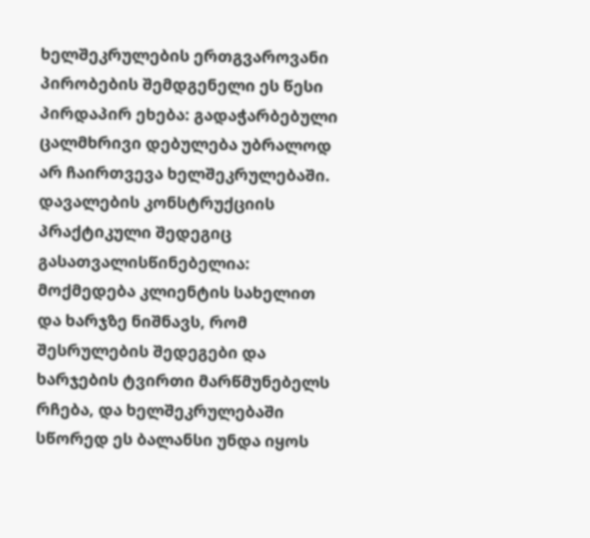ხელშეკრულების ერთგვაროვანი პირობების შემდგენელი ეს წესი პირდაპირ ეხება: გადაჭარბებული ცალმხრივი დებულება უბრალოდ არ ჩაირთვევა ხელშეკრულებაში.
დავალების კონსტრუქციის პრაქტიკული შედეგიც გასათვალისწინებელია: მოქმედება კლიენტის სახელით და ხარჯზე ნიშნავს, რომ შესრულების შედეგები და ხარჯების ტვირთი მარწმუნებელს რჩება, და ხელშეკრულებაში სწორედ ეს ბალანსი უნდა იყოს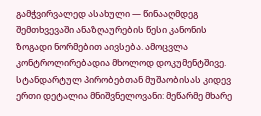გამჭვირვალედ ასახული — წინააღმდეგ შემთხვევაში ანაზღაურების წესი კანონის ზოგადი ნორმებით აივსება. ამოცვლა კონტროლირებადია მხოლოდ დოკუმენტშივე.
სტანდარტულ პირობებთან მუშაობისას კიდევ ერთი დეტალია მნიშვნელოვანი: მეწარმე მხარე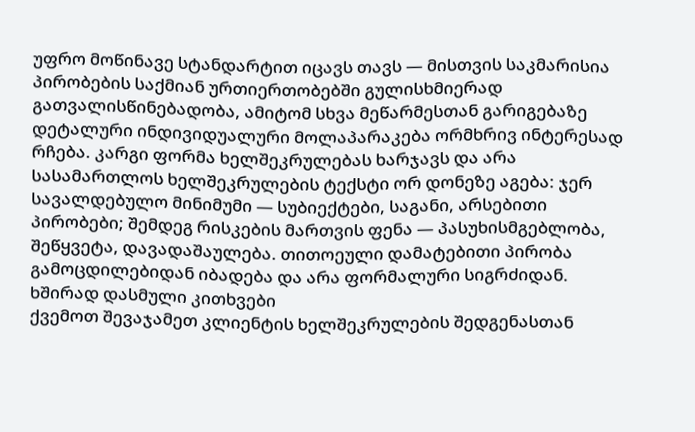უფრო მოწინავე სტანდარტით იცავს თავს — მისთვის საკმარისია პირობების საქმიან ურთიერთობებში გულისხმიერად გათვალისწინებადობა, ამიტომ სხვა მეწარმესთან გარიგებაზე დეტალური ინდივიდუალური მოლაპარაკება ორმხრივ ინტერესად რჩება. კარგი ფორმა ხელშეკრულებას ხარჯავს და არა სასამართლოს ხელშეკრულების ტექსტი ორ დონეზე აგება: ჯერ სავალდებულო მინიმუმი — სუბიექტები, საგანი, არსებითი პირობები; შემდეგ რისკების მართვის ფენა — პასუხისმგებლობა, შეწყვეტა, დავადაშაულება. თითოეული დამატებითი პირობა გამოცდილებიდან იბადება და არა ფორმალური სიგრძიდან.
ხშირად დასმული კითხვები
ქვემოთ შევაჯამეთ კლიენტის ხელშეკრულების შედგენასთან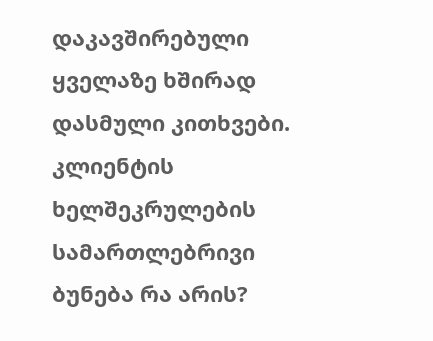დაკავშირებული ყველაზე ხშირად დასმული კითხვები.
კლიენტის ხელშეკრულების სამართლებრივი ბუნება რა არის?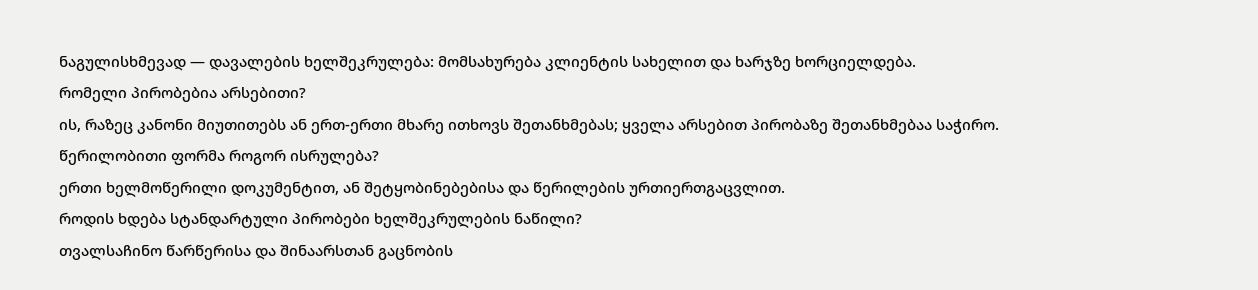ნაგულისხმევად — დავალების ხელშეკრულება: მომსახურება კლიენტის სახელით და ხარჯზე ხორციელდება.
რომელი პირობებია არსებითი?
ის, რაზეც კანონი მიუთითებს ან ერთ-ერთი მხარე ითხოვს შეთანხმებას; ყველა არსებით პირობაზე შეთანხმებაა საჭირო.
წერილობითი ფორმა როგორ ისრულება?
ერთი ხელმოწერილი დოკუმენტით, ან შეტყობინებებისა და წერილების ურთიერთგაცვლით.
როდის ხდება სტანდარტული პირობები ხელშეკრულების ნაწილი?
თვალსაჩინო წარწერისა და შინაარსთან გაცნობის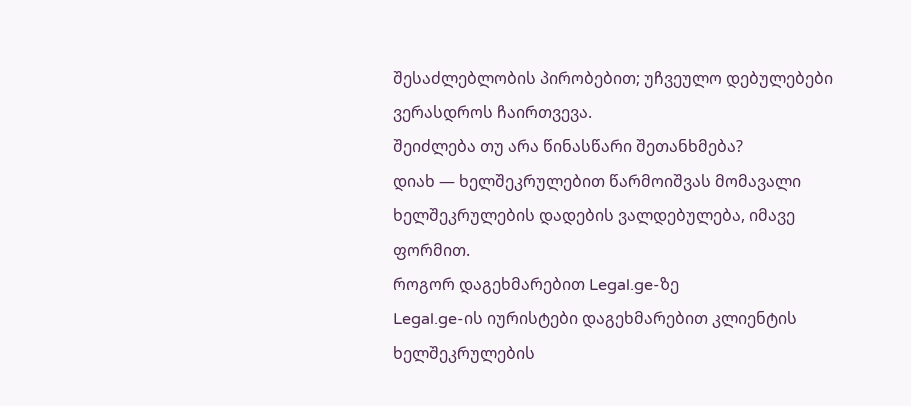შესაძლებლობის პირობებით; უჩვეულო დებულებები ვერასდროს ჩაირთვევა.
შეიძლება თუ არა წინასწარი შეთანხმება?
დიახ — ხელშეკრულებით წარმოიშვას მომავალი ხელშეკრულების დადების ვალდებულება, იმავე ფორმით.
როგორ დაგეხმარებით Legal.ge-ზე
Legal.ge-ის იურისტები დაგეხმარებით კლიენტის ხელშეკრულების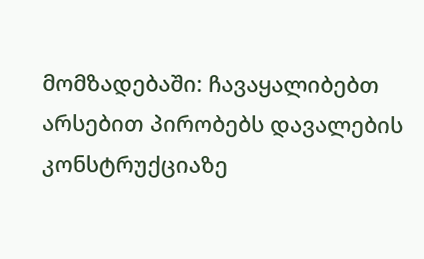მომზადებაში: ჩავაყალიბებთ არსებით პირობებს დავალების კონსტრუქციაზე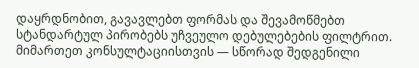დაყრდნობით, გავავლებთ ფორმას და შევამოწმებთ სტანდარტულ პირობებს უჩვეულო დებულებების ფილტრით. მიმართეთ კონსულტაციისთვის — სწორად შედგენილი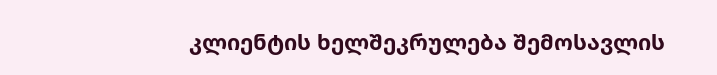კლიენტის ხელშეკრულება შემოსავლის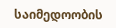საიმედოობის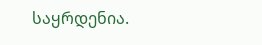საყრდენია.